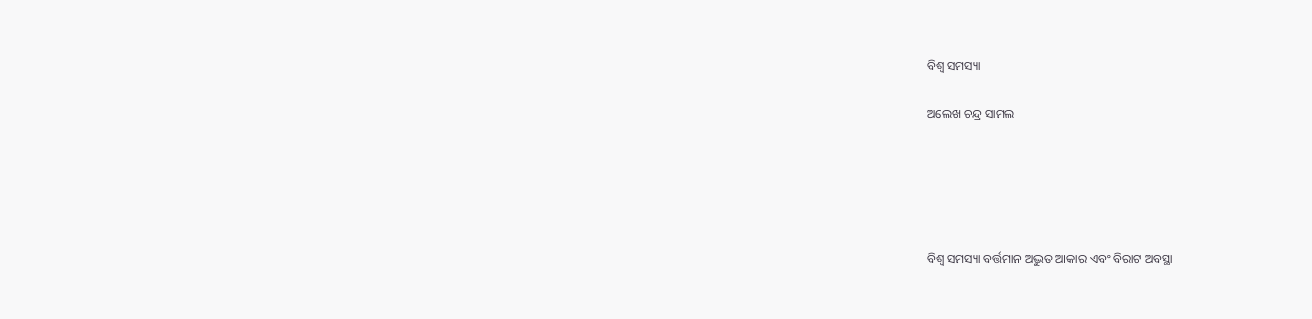ବିଶ୍ୱ ସମସ୍ୟା

ଅଲେଖ ଚନ୍ଦ୍ର ସାମଲ





ବିଶ୍ୱ ସମସ୍ୟା ବର୍ତ୍ତମାନ ଅଦ୍ଭୁତ ଆକାର ଏବଂ ବିରାଟ ଅବସ୍ଥା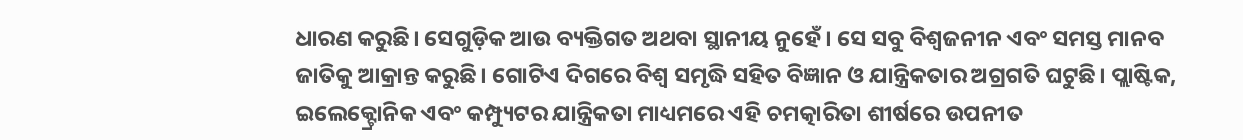ଧାରଣ କରୁଛି। ସେଗୁଡ଼ିକ ଆଉ ବ୍ୟକ୍ତିଗତ ଅଥବା ସ୍ଥାନୀୟ ନୁହେଁ। ସେ ସବୁ ବିଶ୍ୱଜନୀନ ଏବଂ ସମସ୍ତ ମାନବ ଜାତିକୁ ଆକ୍ରାନ୍ତ କରୁଛି। ଗୋଟିଏ ଦିଗରେ ବିଶ୍ୱ ସମୃଦ୍ଧି ସହିତ ବିଜ୍ଞାନ ଓ ଯାନ୍ତ୍ରିକତାର ଅଗ୍ରଗତି ଘଟୁଛି। ପ୍ଲାଷ୍ଟିକ, ଇଲେକ୍ଟ୍ରୋନିକ ଏବଂ କମ୍ପ୍ୟୁଟର ଯାନ୍ତ୍ରିକତା ମାଧ୍ୟମରେ ଏହି ଚମତ୍କାରିତା ଶୀର୍ଷରେ ଉପନୀତ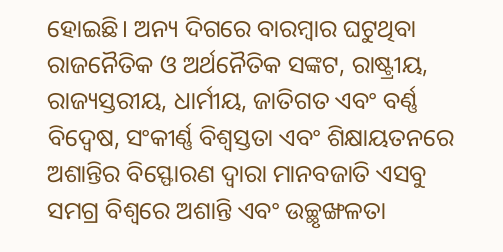ହୋଇଛି। ଅନ୍ୟ ଦିଗରେ ବାରମ୍ବାର ଘଟୁଥିବା ରାଜନୈତିକ ଓ ଅର୍ଥନୈତିକ ସଙ୍କଟ, ରାଷ୍ଟ୍ରୀୟ, ରାଜ୍ୟସ୍ତରୀୟ, ଧାର୍ମୀୟ, ଜାତିଗତ ଏବଂ ବର୍ଣ୍ଣ ବିଦ୍ୱେଷ, ସଂକୀର୍ଣ୍ଣ ବିଶ୍ୱସ୍ତତା ଏବଂ ଶିକ୍ଷାୟତନରେ ଅଶାନ୍ତିର ବିସ୍ଫୋରଣ ଦ୍ୱାରା ମାନବଜାତି ଏସବୁ ସମଗ୍ର ବିଶ୍ୱରେ ଅଶାନ୍ତି ଏବଂ ଉଚ୍ଛୃଙ୍ଖଳତା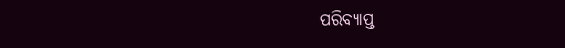ପରିବ୍ୟାପ୍ତ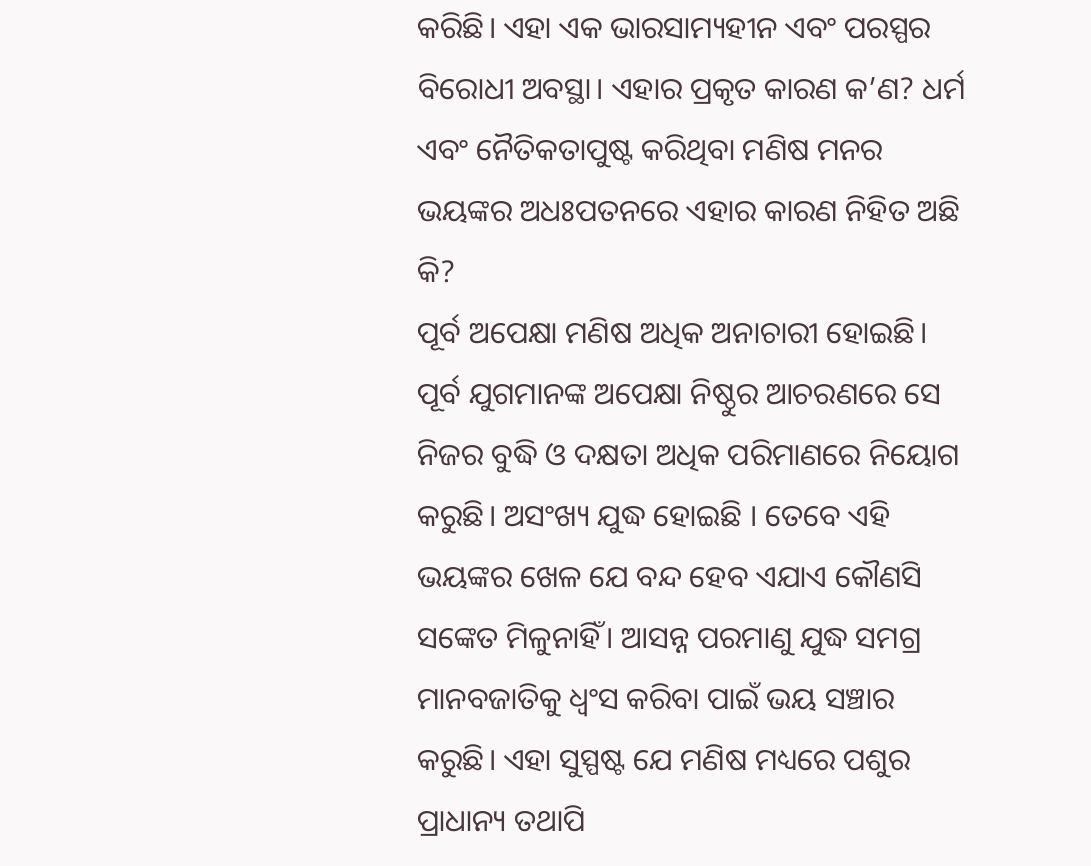କରିଛି। ଏହା ଏକ ଭାରସାମ୍ୟହୀନ ଏବଂ ପରସ୍ପର ବିରୋଧୀ ଅବସ୍ଥା। ଏହାର ପ୍ରକୃତ କାରଣ କ’ଣ? ଧର୍ମ ଏବଂ ନୈତିକତାପୁଷ୍ଟ କରିଥିବା ମଣିଷ ମନର ଭୟଙ୍କର ଅଧଃପତନରେ ଏହାର କାରଣ ନିହିତ ଅଛି କି?
ପୂର୍ବ ଅପେକ୍ଷା ମଣିଷ ଅଧିକ ଅନାଚାରୀ ହୋଇଛି। ପୂର୍ବ ଯୁଗମାନଙ୍କ ଅପେକ୍ଷା ନିଷ୍ଠୁର ଆଚରଣରେ ସେ ନିଜର ବୁଦ୍ଧି ଓ ଦକ୍ଷତା ଅଧିକ ପରିମାଣରେ ନିୟୋଗ କରୁଛି। ଅସଂଖ୍ୟ ଯୁଦ୍ଧ ହୋଇଛି । ତେବେ ଏହି ଭୟଙ୍କର ଖେଳ ଯେ ବନ୍ଦ ହେବ ଏଯାଏ କୌଣସି ସଙ୍କେତ ମିଳୁନାହିଁ। ଆସନ୍ନ ପରମାଣୁ ଯୁଦ୍ଧ ସମଗ୍ର ମାନବଜାତିକୁ ଧ୍ୱଂସ କରିବା ପାଇଁ ଭୟ ସଞ୍ଚାର କରୁଛି। ଏହା ସୁସ୍ପଷ୍ଟ ଯେ ମଣିଷ ମଧ୍ୟରେ ପଶୁର ପ୍ରାଧାନ୍ୟ ତଥାପି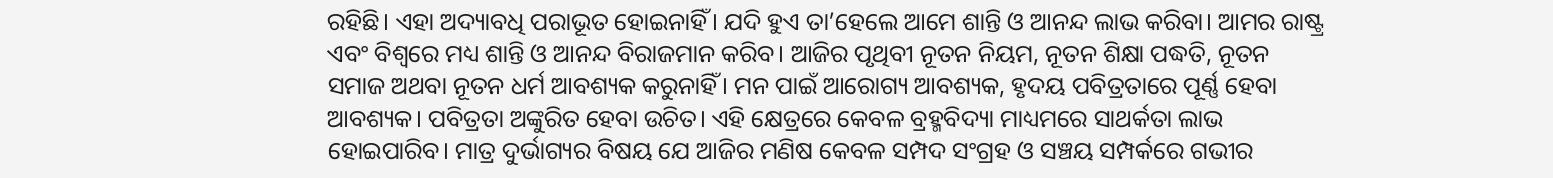ରହିଛି। ଏହା ଅଦ୍ୟାବଧି ପରାଭୂତ ହୋଇନାହିଁ। ଯଦି ହୁଏ ତା’ହେଲେ ଆମେ ଶାନ୍ତି ଓ ଆନନ୍ଦ ଲାଭ କରିବା। ଆମର ରାଷ୍ଟ୍ର ଏବଂ ବିଶ୍ୱରେ ମଧ୍ୟ ଶାନ୍ତି ଓ ଆନନ୍ଦ ବିରାଜମାନ କରିବ। ଆଜିର ପୃଥିବୀ ନୂତନ ନିୟମ, ନୂତନ ଶିକ୍ଷା ପଦ୍ଧତି, ନୂତନ ସମାଜ ଅଥବା ନୂତନ ଧର୍ମ ଆବଶ୍ୟକ କରୁନାହିଁ। ମନ ପାଇଁ ଆରୋଗ୍ୟ ଆବଶ୍ୟକ, ହୃଦୟ ପବିତ୍ରତାରେ ପୂର୍ଣ୍ଣ ହେବା ଆବଶ୍ୟକ। ପବିତ୍ରତା ଅଙ୍କୁରିତ ହେବା ଉଚିତ। ଏହି କ୍ଷେତ୍ରରେ କେବଳ ବ୍ରହ୍ମବିଦ୍ୟା ମାଧ୍ୟମରେ ସାଥର୍କତା ଲାଭ ହୋଇପାରିବ। ମାତ୍ର ଦୁର୍ଭାଗ୍ୟର ବିଷୟ ଯେ ଆଜିର ମଣିଷ କେବଳ ସମ୍ପଦ ସଂଗ୍ରହ ଓ ସଞ୍ଚୟ ସମ୍ପର୍କରେ ଗଭୀର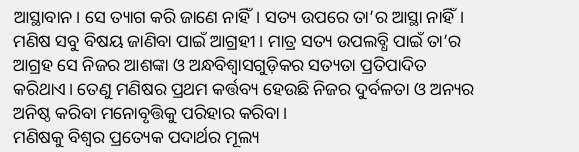ଆସ୍ଥାବାନ। ସେ ତ୍ୟାଗ କରି ଜାଣେ ନାହିଁ। ସତ୍ୟ ଉପରେ ତା’ର ଆସ୍ଥା ନାହିଁ। ମଣିଷ ସବୁ ବିଷୟ ଜାଣିବା ପାଇଁ ଆଗ୍ରହୀ। ମାତ୍ର ସତ୍ୟ ଉପଲବ୍ଧି ପାଇଁ ତା’ର ଆଗ୍ରହ ସେ ନିଜର ଆଶଙ୍କା ଓ ଅନ୍ଧବିଶ୍ୱାସଗୁଡ଼ିକର ସତ୍ୟତା ପ୍ରତିପାଦିତ କରିଥାଏ। ତେଣୁ ମଣିଷର ପ୍ରଥମ କର୍ତ୍ତବ୍ୟ ହେଉଛି ନିଜର ଦୁର୍ବଳତା ଓ ଅନ୍ୟର ଅନିଷ୍ଠ କରିବା ମନୋବୃତ୍ତିକୁ ପରିହାର କରିବା।
ମଣିଷକୁ ବିଶ୍ୱର ପ୍ରତ୍ୟେକ ପଦାର୍ଥର ମୂଲ୍ୟ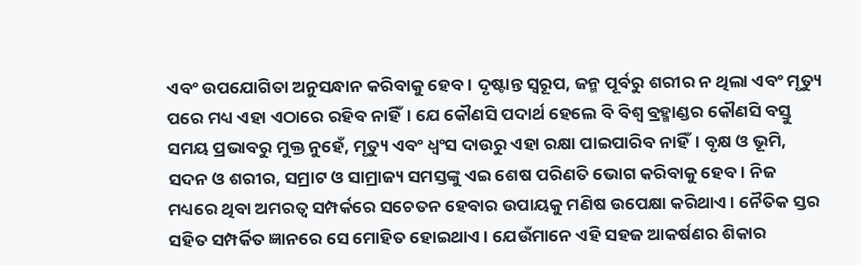ଏବଂ ଉପଯୋଗିତା ଅନୁସନ୍ଧାନ କରିବାକୁ ହେବ। ଦୃଷ୍ଟାନ୍ତ ସ୍ବରୂପ, ଜନ୍ମ ପୂର୍ବରୁ ଶରୀର ନ ଥିଲା ଏବଂ ମୃତ୍ୟୁ ପରେ ମଧ୍ୟ ଏହା ଏଠାରେ ରହିବ ନାହିଁ। ଯେ କୌଣସି ପଦାର୍ଥ ହେଲେ ବି ବିଶ୍ୱ ବ୍ରହ୍ମାଣ୍ଡର କୌଣସି ବସ୍ତୁ ସମୟ ପ୍ରଭାବରୁ ମୁକ୍ତ ନୁହେଁ, ମୃତ୍ୟୁ ଏବଂ ଧ୍ୱଂସ ଦାଉରୁ ଏହା ରକ୍ଷା ପାଇପାରିବ ନାହିଁ। ବୃକ୍ଷ ଓ ଭୂମି, ସଦନ ଓ ଶରୀର, ସମ୍ରାଟ ଓ ସାମ୍ରାଜ୍ୟ ସମସ୍ତଙ୍କୁ ଏଇ ଶେଷ ପରିଣତି ଭୋଗ କରିବାକୁ ହେବ। ନିଜ ମଧ୍ୟରେ ଥିବା ଅମରତ୍ୱ ସମ୍ପର୍କରେ ସଚେତନ ହେବାର ଉପାୟକୁ ମଣିଷ ଉପେକ୍ଷା କରିଥାଏ। ନୈତିକ ସ୍ତର ସହିତ ସମ୍ପର୍କିତ ଜ୍ଞାନରେ ସେ ମୋହିତ ହୋଇଥାଏ। ଯେଉଁମାନେ ଏହି ସହଜ ଆକର୍ଷଣର ଶିକାର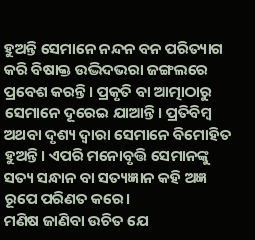ହୁଅନ୍ତି ସେମାନେ ନନ୍ଦନ ବନ ପରିତ୍ୟାଗ କରି ବିଷାକ୍ତ ଉଦ୍ଭିଦଭରା ଜଙ୍ଗଲରେ ପ୍ରବେଶ କରନ୍ତି। ପ୍ରକୃତି ବା ଆତ୍ମାଠାରୁ ସେମାନେ ଦୂରେଇ ଯାଆନ୍ତି। ପ୍ରତିବିମ୍ବ ଅଥବା ଦୃଶ୍ୟ ଦ୍ୱାରା ସେମାନେ ବିମୋହିତ ହୁଅନ୍ତି। ଏପରି ମନୋବୃତ୍ତି ସେମାନଙ୍କୁ ସତ୍ୟ ସନ୍ଧାନ ବା ସତ୍ୟଜ୍ଞାନ କହି ଅଜ୍ଞ ରୂପେ ପରିଣତ କରେ।
ମଣିଷ ଜାଣିବା ଉଚିତ ଯେ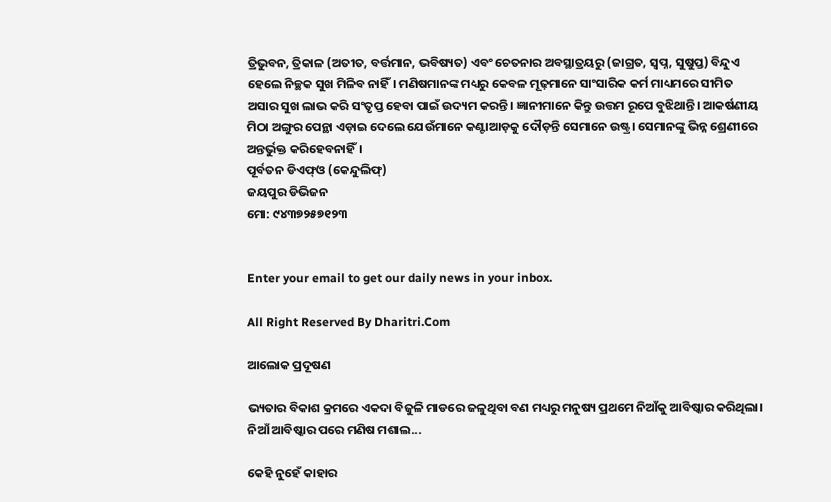ତ୍ରିଭୁବନ, ତ୍ରିକାଳ (ଅତୀତ, ବର୍ତ୍ତମାନ, ଭବିଷ୍ୟତ) ଏବଂ ଚେତନାର ଅବସ୍ଥାତ୍ରୟରୁ (ଜାଗ୍ରତ, ସ୍ବପ୍ନ, ସୁଷୁପ୍ତ) ବିନ୍ଦୁଏ ହେଲେ ନିଚ୍ଛକ ସୁଖ ମିଳିବ ନାହିଁ। ମଣିଷମାନଙ୍କ ମଧ୍ୟରୁ କେବଳ ମୂଢ଼ମାନେ ସାଂସାରିକ କର୍ମ ମାଧ୍ୟମରେ ସୀମିତ ଅସାର ସୁଖ ଲାଭ କରି ସଂତୃପ୍ତ ହେବା ପାଇଁ ଉଦ୍ୟମ କରନ୍ତି। ଜ୍ଞାନୀମାନେ କିନ୍ତୁ ଉତ୍ତମ ରୂପେ ବୁଝିଥାନ୍ତି। ଆକର୍ଷଣୀୟ ମିଠା ଅଙ୍ଗୁର ପେନ୍ଥା ଏଡ଼ାଇ ଦେଲେ ଯେଉଁମାନେ କଣ୍ଟାଆଡ଼କୁ ଦୌଡ଼ନ୍ତି ସେମାନେ ଉଷ୍ଟ୍ର। ସେମାନଙ୍କୁ ଭିନ୍ନ ଶ୍ରେଣୀରେ ଅନ୍ତର୍ଭୁକ୍ତ କରିହେବନାହିଁ।
ପୂର୍ବତନ ଡିଏଫ୍‌ଓ (କେନ୍ଦୁଲିଫ୍‌)
ଜୟପୁର ଡିଭିଜନ
ମୋ: ୯୪୩୭୨୫୭୧୨୩


Enter your email to get our daily news in your inbox.

All Right Reserved By Dharitri.Com

ଆଲୋକ ପ୍ରଦୂଷଣ

ଭ୍ୟତାର ବିକାଶ କ୍ରମରେ ଏକଦା ବିଜୁଳି ମାଡରେ ଜଳୁଥିବା ବଣ ମଧ୍ୟରୁ ମନୁଷ୍ୟ ପ୍ରଥମେ ନିଆଁକୁ ଆବିଷ୍କାର କରିଥିଲା। ନିଆଁ ଆବିଷ୍କାର ପରେ ମଣିଷ ମଶାଲ...

କେହି ନୁହେଁ କାହାର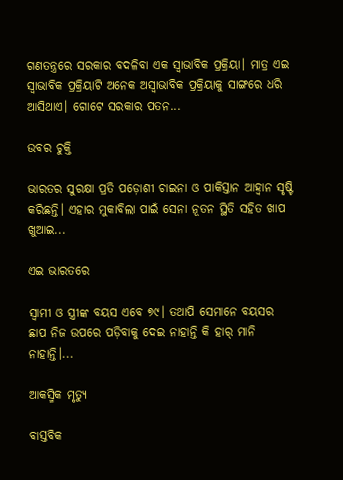ଗଣତନ୍ତ୍ରରେ ସରକାର ବଦଳିବା ଏକ ସ୍ବାଭାବିକ ପ୍ରକ୍ରିୟା। ମାତ୍ର ଏଇ ସ୍ବାଭାବିକ ପ୍ରକ୍ରିୟାଟି ଅନେକ ଅସ୍ବାଭାବିକ ପ୍ରକ୍ରିୟାକୁ ସାଙ୍ଗରେ ଧରି ଆସିଥାଏ। ଗୋଟେ ସରକାର ପତନ...

ଉବର ଚୁକ୍ତି

ଭାରତର ସୁରକ୍ଷା ପ୍ରତି ପଡ଼ୋଶୀ ଚାଇନା ଓ ପାକିସ୍ତାନ ଆହ୍ବାନ ସୃଷ୍ଟି କରିଛନ୍ତି। ଏହାର ମୁକାବିଲା ପାଇଁ ସେନା ନୂତନ ସ୍ଥିତି ସହିତ ଖାପ ଖୁଆଇ...

ଏଇ ଭାରତରେ

ସ୍ବାମୀ ଓ ସ୍ତ୍ରୀଙ୍କ ବୟସ ଏବେ ୭୯। ତଥାପି ସେମାନେ ବୟସର ଛାପ ନିଜ ଉପରେ ପଡ଼ିବାକୁ ଦେଇ ନାହାନ୍ତି କି ହାର୍‌ ମାନି ନାହାନ୍ତି।...

ଆକସ୍ମିକ ମୃତ୍ୟୁ

ବାସ୍ତବିକ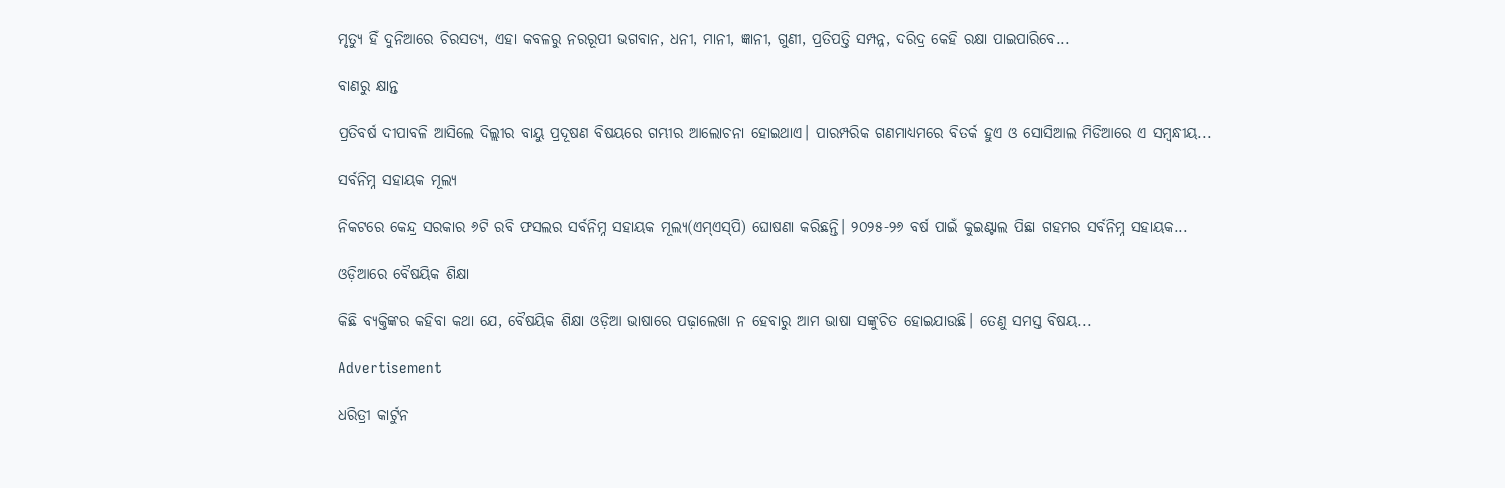ମୃତ୍ୟୁ ହିଁ ଦୁନିଆରେ ଚିରସତ୍ୟ, ଏହା କବଳରୁ ନରରୂପୀ ଭଗବାନ, ଧନୀ, ମାନୀ, ଜ୍ଞାନୀ, ଗୁଣୀ, ପ୍ରତିପତ୍ତି ସମ୍ପନ୍ନ, ଦରିଦ୍ର କେହି ରକ୍ଷା ପାଇପାରିବେ...

ବାଣରୁ କ୍ଷାନ୍ତ

ପ୍ରତିବର୍ଷ ଦୀପାବଳି ଆସିଲେ ଦିଲ୍ଲୀର ବାୟୁ ପ୍ରଦୂଷଣ ବିଷୟରେ ଗମ୍ଭୀର ଆଲୋଚନା ହୋଇଥାଏ। ପାରମ୍ପରିକ ଗଣମାଧ୍ୟମରେ ବିତର୍କ ହୁଏ ଓ ସୋସିଆଲ ମିଡିଆରେ ଏ ସମ୍ବନ୍ଧୀୟ...

ସର୍ବନିମ୍ନ ସହାୟକ ମୂଲ୍ୟ

ନିକଟରେ କେନ୍ଦ୍ର ସରକାର ୬ଟି ରବି ଫସଲର ସର୍ବନିମ୍ନ ସହାୟକ ମୂଲ୍ୟ(ଏମ୍‌ଏସ୍‌ପି) ଘୋଷଣା କରିଛନ୍ତି। ୨୦୨୫-୨୬ ବର୍ଷ ପାଇଁ କୁଇଣ୍ଟାଲ ପିଛା ଗହମର ସର୍ବନିମ୍ନ ସହାୟକ...

ଓଡ଼ିଆରେ ବୈଷୟିକ ଶିକ୍ଷା

କିଛି ବ୍ୟକ୍ତିଙ୍କର କହିବା କଥା ଯେ, ବୈଷୟିକ ଶିକ୍ଷା ଓଡ଼ିଆ ଭାଷାରେ ପଢ଼ାଲେଖା ନ ହେବାରୁ ଆମ ଭାଷା ସଙ୍କୁଚିତ ହୋଇଯାଉଛି। ତେଣୁ ସମସ୍ତ ବିଷୟ...

Advertisement

ଧରିତ୍ରୀ କାର୍ଟୁନ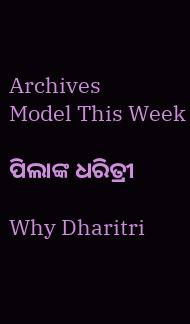Archives
Model This Week

ପିଲାଙ୍କ ଧରିତ୍ରୀ

Why Dharitri